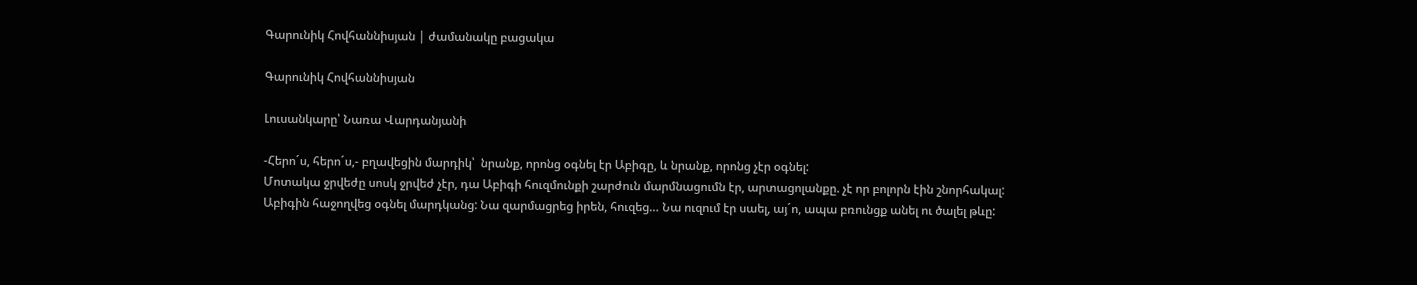Գարունիկ Հովհաննիսյան | ժամանակը բացակա

Գարունիկ Հովհաննիսյան

Լուսանկարը՝ Նառա Վարդանյանի

-Հերո´ս, հերո´ս,- բղավեցին մարդիկ՝  նրանք, որոնց օգնել էր Աբիգը, և նրանք, որոնց չէր օգնել:
Մոտակա ջրվեժը սոսկ ջրվեժ չէր, դա Աբիգի հուզմունքի շարժուն մարմնացումն էր, արտացոլանքը. չէ որ բոլորն էին շնորհակալ:
Աբիգին հաջողվեց օգնել մարդկանց: Նա զարմացրեց իրեն, հուզեց… Նա ուզում էր սաել, այ´ո, ապա բռունցք անել ու ծալել թևը: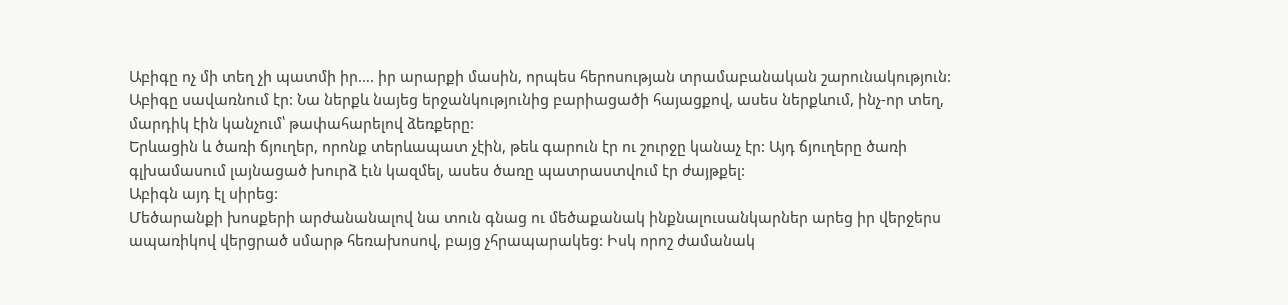Աբիգը ոչ մի տեղ չի պատմի իր…. իր արարքի մասին, որպես հերոսության տրամաբանական շարունակություն:
Աբիգը սավառնում էր: Նա ներքև նայեց երջանկությունից բարիացածի հայացքով, ասես ներքևում, ինչ-որ տեղ, մարդիկ էին կանչում՝ թափահարելով ձեռքերը:
Երևացին և ծառի ճյուղեր, որոնք տերևապատ չէին, թեև գարուն էր ու շուրջը կանաչ էր: Այդ ճյուղերը ծառի գլխամասում լայնացած խուրձ էւն կազմել, ասես ծառը պատրաստվում էր ժայթքել:
Աբիգն այդ էլ սիրեց:
Մեծարանքի խոսքերի արժանանալով նա տուն գնաց ու մեծաքանակ ինքնալուսանկարներ արեց իր վերջերս ապառիկով վերցրած սմարթ հեռախոսով, բայց չհրապարակեց: Իսկ որոշ ժամանակ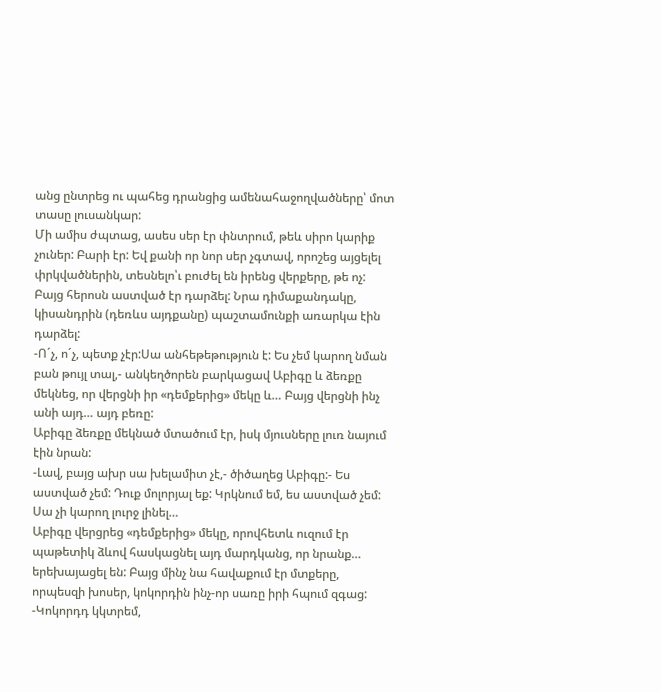անց ընտրեց ու պահեց դրանցից ամենահաջողվածները՝ մոտ տասը լուսանկար:
Մի ամիս ժպտաց, ասես սեր էր փնտրում, թեև սիրո կարիք չուներ: Բարի էր: Եվ քանի որ նոր սեր չգտավ, որոշեց այցելել փրկվածներին, տեսնելո՝ւ բուժել են իրենց վերքերը, թե ոչ:
Բայց հերոսն աստված էր դարձել: Նրա դիմաքանդակը, կիսանդրին (դեռևս այդքանը) պաշտամունքի առարկա էին դարձել:
-Ո´չ, ո´չ, պետք չէր:Սա անհեթեթություն է: Ես չեմ կարող նման բան թույլ տալ,- անկեղծորեն բարկացավ Աբիգը և ձեռքը մեկնեց, որ վերցնի իր «դեմքերից» մեկը և… Բայց վերցնի ինչ անի այդ… այդ բեռը:
Աբիգը ձեռքը մեկնած մտածում էր, իսկ մյուսները լուռ նայում էին նրան:
-Լավ, բայց ախր սա խելամիտ չէ,- ծիծաղեց Աբիգը:- Ես աստված չեմ: Դուք մոլորյալ եք: Կրկնում եմ, ես աստված չեմ: Սա չի կարող լուրջ լինել…
Աբիգը վերցրեց «դեմքերից» մեկը, որովհետև ուզում էր պաթետիկ ձևով հասկացնել այդ մարդկանց, որ նրանք… երեխայացել են: Բայց մինչ նա հավաքում էր մտքերը, որպեսզի խոսեր, կոկորդին ինչ-որ սառը իրի հպում զգաց:
-Կոկորդդ կկտրեմ,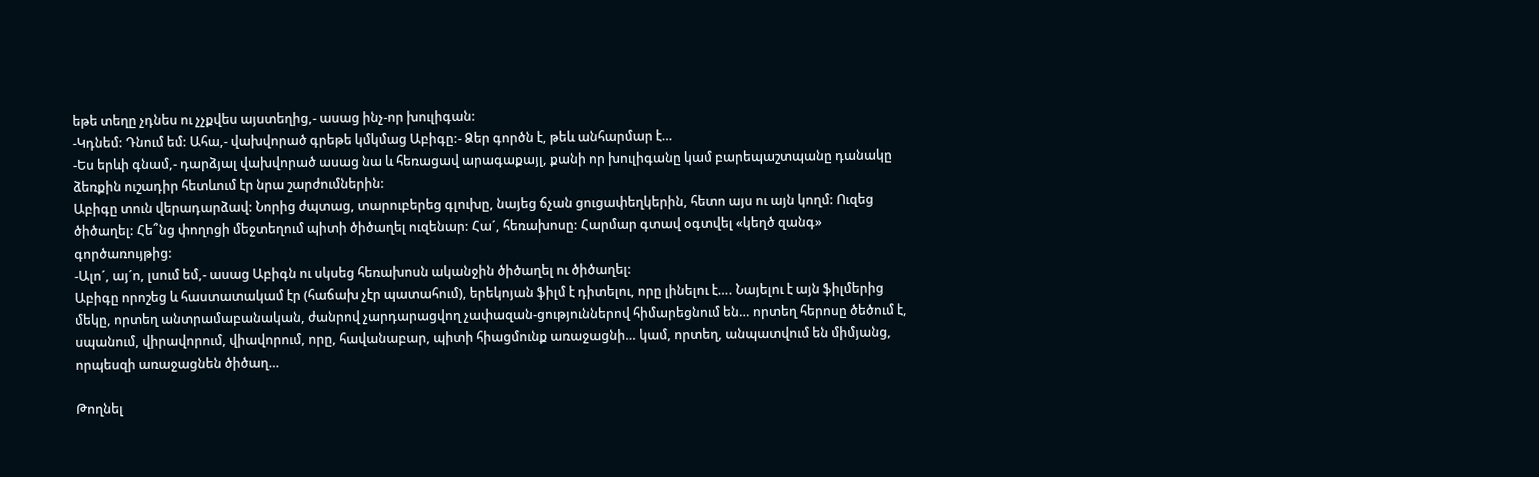եթե տեղը չդնես ու չչքվես այստեղից,- ասաց ինչ-որ խուլիգան:
-Կդնեմ: Դնում եմ: Ահա,- վախվորած գրեթե կմկմաց Աբիգը:- Ձեր գործն է, թեև անհարմար է…
-Ես երևի գնամ,- դարձյալ վախվորած ասաց նա և հեռացավ արագաքայլ, քանի որ խուլիգանը կամ բարեպաշտպանը դանակը ձեռքին ուշադիր հետևում էր նրա շարժումներին:
Աբիգը տուն վերադարձավ: Նորից ժպտաց, տարուբերեց գլուխը, նայեց ճչան ցուցափեղկերին, հետո այս ու այն կողմ: Ուզեց ծիծաղել: Հե՞նց փողոցի մեջտեղում պիտի ծիծաղել ուզենար: Հա´, հեռախոսը: Հարմար գտավ օգտվել «կեղծ զանգ» գործառույթից:
-Ալո´, այ´ո, լսում եմ,- ասաց Աբիգն ու սկսեց հեռախոսն ականջին ծիծաղել ու ծիծաղել:
Աբիգը որոշեց և հաստատակամ էր (հաճախ չէր պատահում), երեկոյան ֆիլմ է դիտելու, որը լինելու է…. Նայելու է այն ֆիլմերից մեկը, որտեղ անտրամաբանական, ժանրով չարդարացվող չափազան-ցություններով հիմարեցնում են… որտեղ հերոսը ծեծում է, սպանում, վիրավորում, վիավորում, որը, հավանաբար, պիտի հիացմունք առաջացնի… կամ, որտեղ, անպատվում են միմյանց, որպեսզի առաջացնեն ծիծաղ…

Թողնել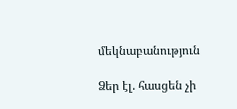մեկնաբանություն

Ձեր էլ. հասցեն չի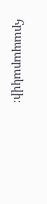հրապարակվի։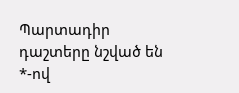Պարտադիր դաշտերը նշված են *-ով